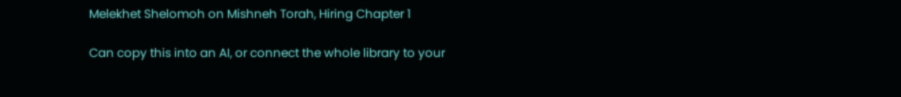Melekhet Shelomoh on Mishneh Torah, Hiring Chapter 1

Can copy this into an AI, or connect the whole library to your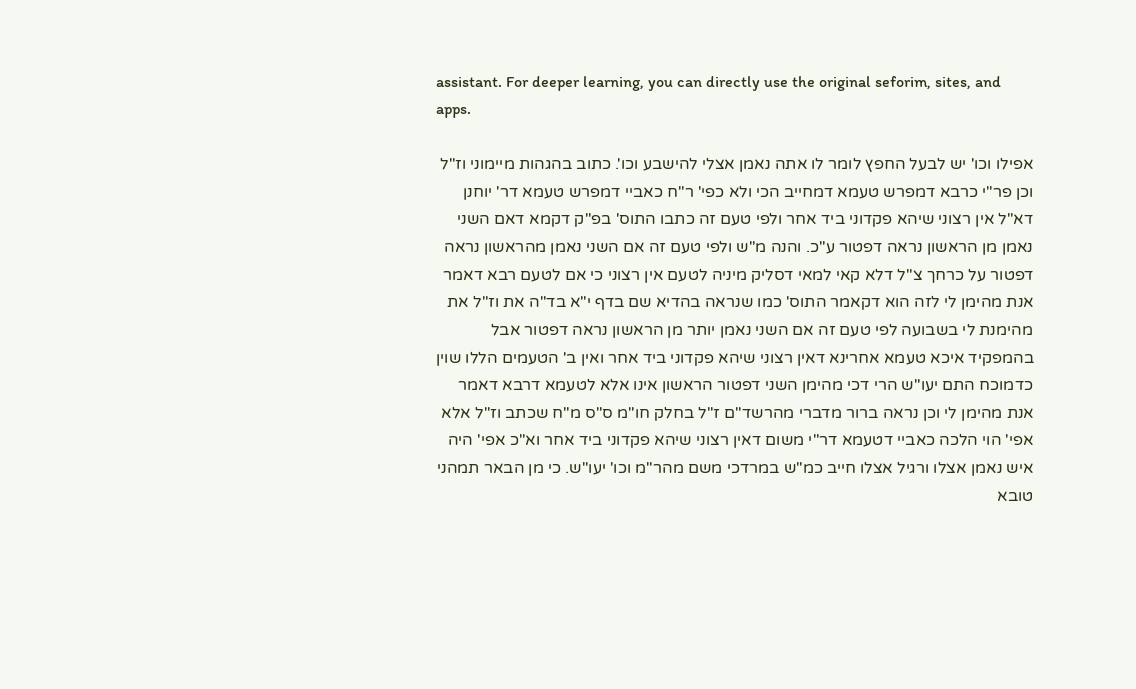assistant. For deeper learning, you can directly use the original seforim, sites, and apps.

אפילו וכו' יש לבעל החפץ לומר לו אתה נאמן אצלי להישבע וכו'. כתוב בהגהות מיימוני וז"ל וכן פר"י כרבא דמפרש טעמא דמחייב הכי ולא כפי' ר"ח כאביי דמפרש טעמא דר' יוחנן דא"ל אין רצוני שיהא פקדוני ביד אחר ולפי טעם זה כתבו התוס' בפ"ק דקמא דאם השני נאמן מן הראשון נראה דפטור ע"כ. והנה מ"ש ולפי טעם זה אם השני נאמן מהראשון נראה דפטור על כרחך צ"ל דלא קאי למאי דסליק מיניה לטעם אין רצוני כי אם לטעם רבא דאמר אנת מהימן לי לזה הוא דקאמר התוס' כמו שנראה בהדיא שם בדף י"א בד"ה את וז"ל את מהימנת לי בשבועה לפי טעם זה אם השני נאמן יותר מן הראשון נראה דפטור אבל בהמפקיד איכא טעמא אחרינא דאין רצוני שיהא פקדוני ביד אחר ואין ב' הטעמים הללו שוין כדמוכח התם יעו"ש הרי דכי מהימן השני דפטור הראשון אינו אלא לטעמא דרבא דאמר אנת מהימן לי וכן נראה ברור מדברי מהרשד"ם ז"ל בחלק חו"מ ס"ס מ"ח שכתב וז"ל אלא אפי' הוי הלכה כאביי דטעמא דר"י משום דאין רצוני שיהא פקדוני ביד אחר וא"כ אפי' היה איש נאמן אצלו ורגיל אצלו חייב כמ"ש במרדכי משם מהר"מ וכו' יעו"ש. כי מן הבאר תמהני טובא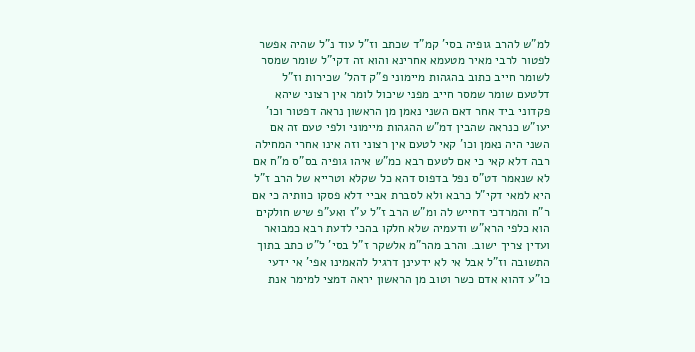למ"ש להרב גופיה בסי' קמ"ד שכתב וז"ל עוד נ"ל שהיה אפשר לפטור לרבי מאיר מטעמא אחרינא והוא זה דקי"ל שומר שמסר לשומר חייב כתוב בהגהות מיימוני פ"ק דהל' שכירות וז"ל דלטעם שומר שמסר חייב מפני שיכול לומר אין רצוני שיהא פקדוני ביד אחר דאם השני נאמן מן הראשון נראה דפטור וכו' יעו"ש כנראה שהבין דמ"ש ההגהות מיימוני ולפי טעם זה אם השני היה נאמן וכו' קאי לטעם אין רצוני וזה אינו אחרי המחילה רבה דלא קאי כי אם לטעם רבא כמ"ש איהו גופיה בס"ס מ"ח אם לא שנאמר דט"ס נפל בדפוס דהא כל שקלא וטרייא של הרב ז"ל היא למאי דקי"ל כרבא ולא לסברת אביי דלא פסקו כוותיה כי אם ר"ח והמרדכי דחייש לה ומ"ש הרב ז"ל ע"ז ואע"פ שיש חולקים הוא כלפי הרא"ש ודעמיה שלא חלקו בהכי לדעת רבא כמבואר ועדין צריך ישוב. והרב מהר"מ אלשקר ז"ל בסי' ל"ט כתב בתוך התשובה וז"ל אבל אי לא ידעינן דרגיל להאמינו אפי' אי ידעי כו"ע דהוא אדם כשר וטוב מן הראשון יראה דמצי למימר אנת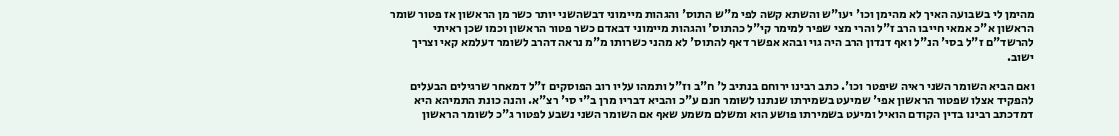מהימן לי בשבועה האיך לא מהימן וכו' יעו"ש והשתא קשה לפי מ"ש התוס' והגהות מיימוני דבשהשני יותר כשר מן הראשון אז פטור שומר הראשון א"כ אמאי חייבו הרב ז"ל והרי מצי שפיר למימר קי"ל כהתוס' והגהות מיימוני דבאדם כשר פטור הראשון וכמו שכן ראיתי להרשד"ם ז"ל בסי' הנ"ל ואף דנדון הרב היה גוי ובהא אפשר דאף להתוס' לא מהני כשרותו מ"מ נראה דהרב לשומר דעלמא קאי וצריך ישוב.

ואם הביא השומר השני ראיה שיפטר וכו'. כתב רבינו ירוחם בנתיב ל' ח"ב וז"ל ותמהו עליו רוב הפוסקים ז"ל דמאחר שרגילים הבעלים להפקיד אצלו שפטור הראשון אפי' שמיעט בשמירתו שנתנו לשומר חנם ע"כ והביא דבריו מרן ב"י סי' רצ"א. והנה כונת התמיהא היא דמדכתב רבינו בדין הקודם הואיל ומיעט בשמירתו פושע הוא ומשלם משמע שאף אם השומר השני נשבע לפטור ג"כ לשומר הראשון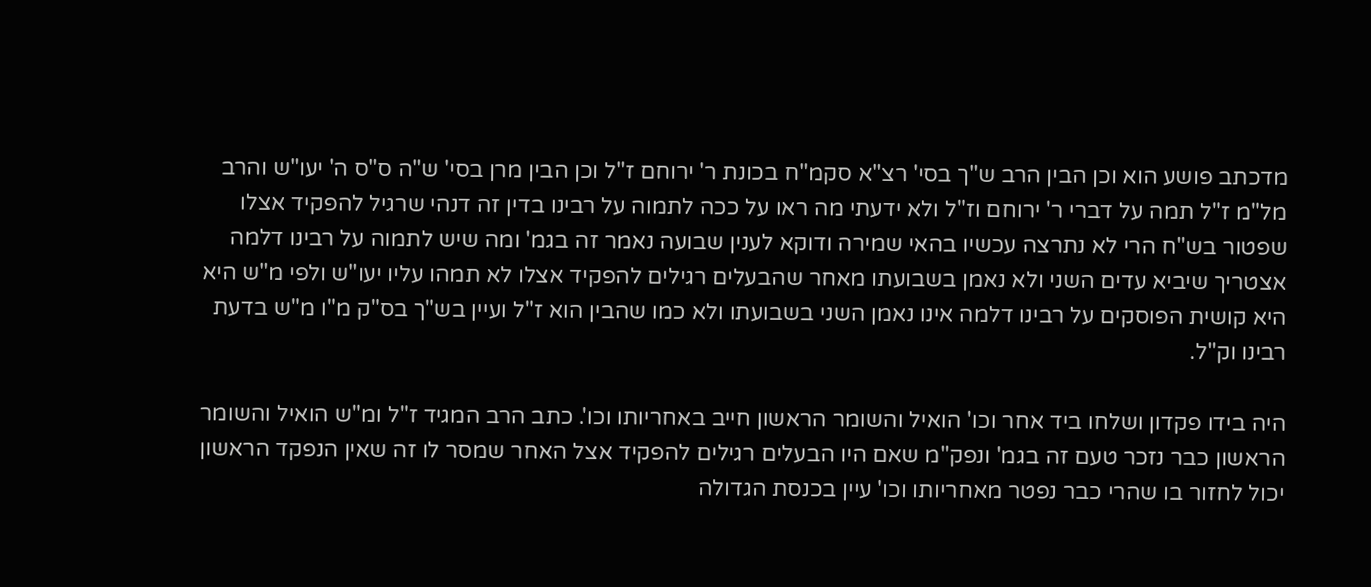מדכתב פושע הוא וכן הבין הרב ש"ך בסי' רצ"א סקמ"ח בכונת ר' ירוחם ז"ל וכן הבין מרן בסי' ש"ה ס"ס ה' יעו"ש והרב מל"מ ז"ל תמה על דברי ר' ירוחם וז"ל ולא ידעתי מה ראו על ככה לתמוה על רבינו בדין זה דנהי שרגיל להפקיד אצלו שפטור בש"ח הרי לא נתרצה עכשיו בהאי שמירה ודוקא לענין שבועה נאמר זה בגמ' ומה שיש לתמוה על רבינו דלמה אצטריך שיביא עדים השני ולא נאמן בשבועתו מאחר שהבעלים רגילים להפקיד אצלו לא תמהו עליו יעו"ש ולפי מ"ש היא היא קושית הפוסקים על רבינו דלמה אינו נאמן השני בשבועתו ולא כמו שהבין הוא ז"ל ועיין בש"ך בס"ק מ"ו מ"ש בדעת רבינו וק"ל.

היה בידו פקדון ושלחו ביד אחר וכו' הואיל והשומר הראשון חייב באחריותו וכו'. כתב הרב המגיד ז"ל ומ"ש הואיל והשומר הראשון כבר נזכר טעם זה בגמ' ונפק"מ שאם היו הבעלים רגילים להפקיד אצל האחר שמסר לו זה שאין הנפקד הראשון יכול לחזור בו שהרי כבר נפטר מאחריותו וכו' עיין בכנסת הגדולה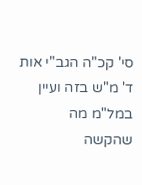סי' קכ"ה הגב"י אות ד' מ"ש בזה ועיין במל"מ מה שהקשה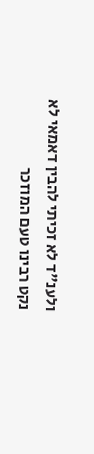ולענ"ד לא זכיתי להבין דאמאי לא נקט רבינו טעם המוזכר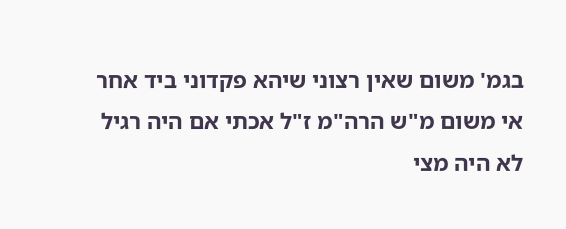בגמ' משום שאין רצוני שיהא פקדוני ביד אחר אי משום מ"ש הרה"מ ז"ל אכתי אם היה רגיל לא היה מצי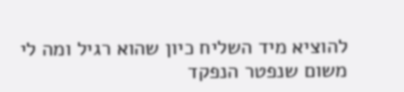להוציא מיד השליח כיון שהוא רגיל ומה לי משום שנפטר הנפקד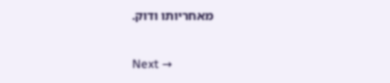מאחריותו ודוק.

Next →